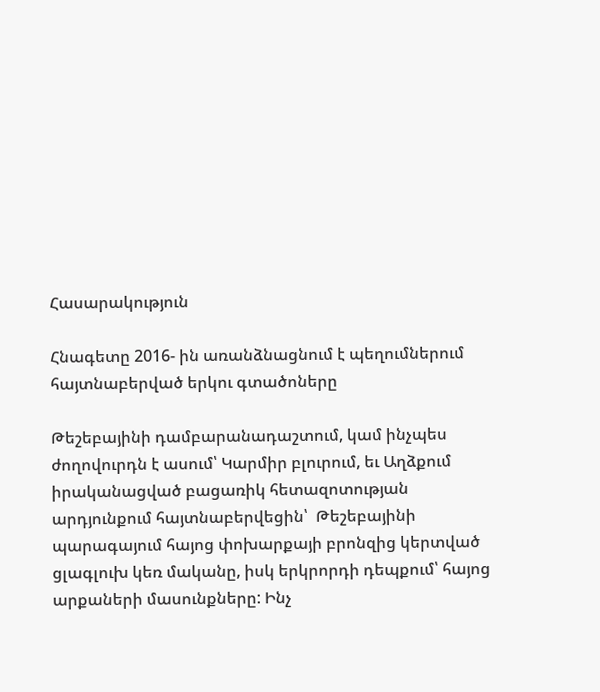Հասարակություն

Հնագետը 2016- ին առանձնացնում է պեղումներում հայտնաբերված երկու գտածոները

Թեշեբայինի դամբարանադաշտում, կամ ինչպես ժողովուրդն է ասում՝ Կարմիր բլուրում, եւ Աղձքում իրականացված բացառիկ հետազոտության արդյունքում հայտնաբերվեցին՝  Թեշեբայինի  պարագայում հայոց փոխարքայի բրոնզից կերտված ցլագլուխ կեռ մականը, իսկ երկրորդի դեպքում՝ հայոց արքաների մասունքները: Ինչ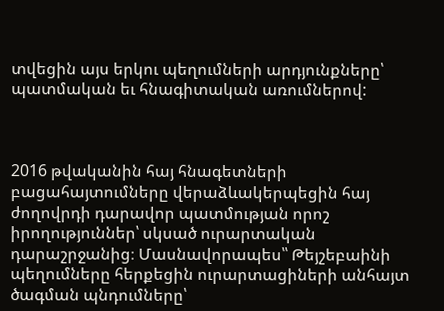տվեցին այս երկու պեղումների արդյունքները՝ պատմական եւ հնագիտական առումներով:



2016 թվականին հայ հնագետների բացահայտումները վերաձևակերպեցին հայ ժողովրդի դարավոր պատմության որոշ իրողություններ՝ սկսած ուրարտական դարաշրջանից։ Մասնավորապես՝՝ Թեյշեբաինի պեղումները հերքեցին ուրարտացիների անհայտ ծագման պնդումները՝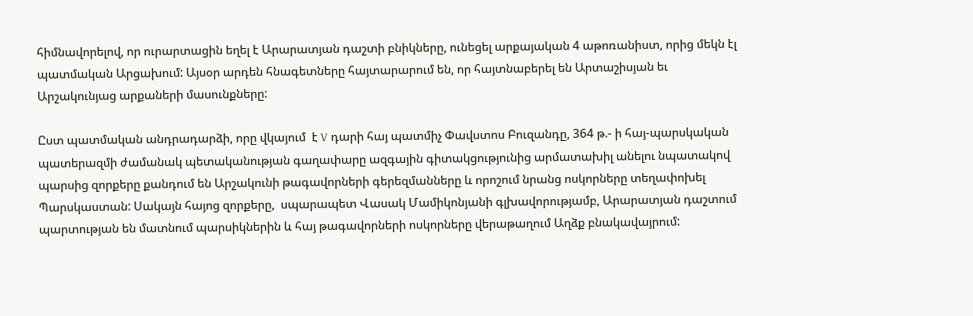հիմնավորելով, որ ուրարտացին եղել է Արարատյան դաշտի բնիկները, ունեցել արքայական 4 աթոռանիստ, որից մեկն էլ պատմական Արցախում: Այսօր արդեն հնագետները հայտարարում են, որ հայտնաբերել են Արտաշիսյան եւ Արշակունյաց արքաների մասունքները:

Ըստ պատմական անդրադարձի, որը վկայում  է V դարի հայ պատմիչ Փավստոս Բուզանդը, 364 թ.- ի հայ-պարսկական պատերազմի ժամանակ պետականության գաղափարը ազգային գիտակցությունից արմատախիլ անելու նպատակով պարսից զորքերը քանդում են Արշակունի թագավորների գերեզմանները և որոշում նրանց ոսկորները տեղափոխել Պարսկաստան: Սակայն հայոց զորքերը,  սպարապետ Վասակ Մամիկոնյանի գլխավորությամբ, Արարատյան դաշտում պարտության են մատնում պարսիկներին և հայ թագավորների ոսկորները վերաթաղում Աղձք բնակավայրում: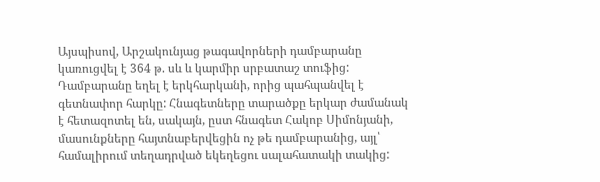Այսպիսով, Արշակունյաց թագավորների դամբարանը կառուցվել է 364 թ. սև և կարմիր սրբատաշ տուֆից: Դամբարանը եղել է երկհարկանի, որից պահպանվել է գետնափոր հարկը: Հնագետները տարածքը երկար ժամանակ է հետազոտել են, սակայն, ըստ հնագետ Հակոբ Սիմոնյանի, մասունքները հայտնաբերվեցին ոչ թե դամբարանից, այլ՝ համալիրում տեղադրված եկեղեցու սալահատակի տակից: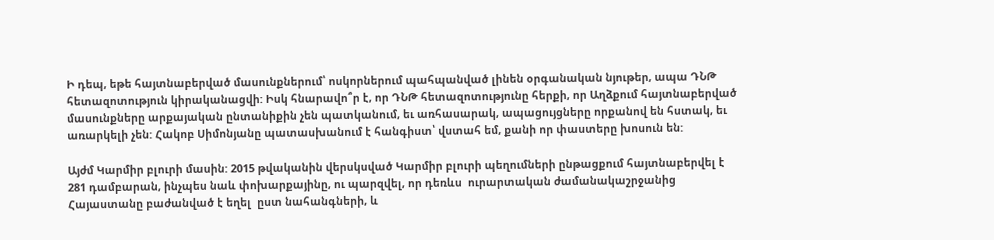Ի դեպ, եթե հայտնաբերված մասունքներում՝ ոսկորներում պահպանված լինեն օրգանական նյութեր, ապա ԴՆԹ հետազոտություն կիրականացվի: Իսկ հնարավո՞ր է, որ ԴՆԹ հետազոտությունը հերքի, որ Աղձքում հայտնաբերված մասունքները արքայական ընտանիքին չեն պատկանում, եւ առհասարակ, ապացույցները որքանով են հստակ, եւ առարկելի չեն: Հակոբ Սիմոնյանը պատասխանում է հանգիստ՝ վստահ եմ, քանի որ փաստերը խոսուն են:

Այժմ Կարմիր բլուրի մասին: 2015 թվականին վերսկսված Կարմիր բլուրի պեղումների ընթացքում հայտնաբերվել է 281 դամբարան, ինչպես նաև փոխարքայինը, ու պարզվել, որ դեռևս  ուրարտական ժամանակաշրջանից Հայաստանը բաժանված է եղել  ըստ նահանգների, և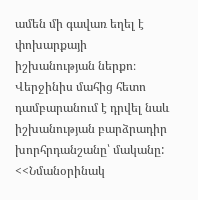ամեն մի գավառ եղել է  փոխարքայի իշխանության ներքո։ Վերջինիս մահից հետո դամբարանում է դրվել նաև իշխանության բարձրադիր խորհրդանշանը՝ մականը: <<Նմանօրինակ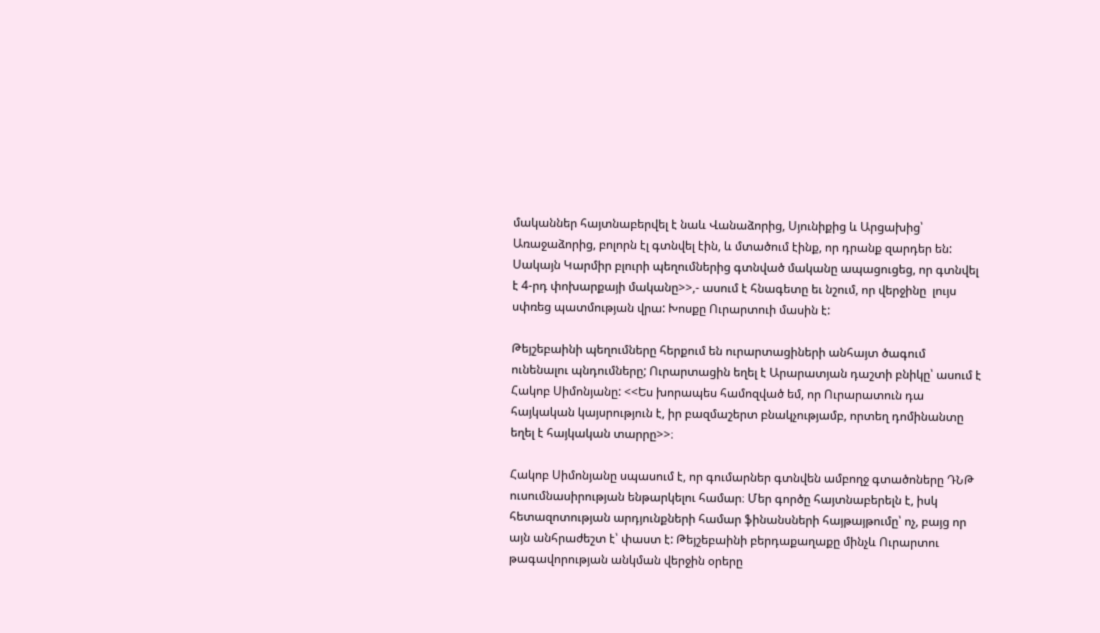մականներ հայտնաբերվել է նաև Վանաձորից, Սյունիքից և Արցախից՝ Առաջաձորից, բոլորն էլ գտնվել էին, և մտածում էինք, որ դրանք զարդեր են: Սակայն Կարմիր բլուրի պեղումներից գտնված մականը ապացուցեց, որ գտնվել է 4-րդ փոխարքայի մականը>>,- ասում է հնագետը եւ նշում, որ վերջինը  լույս սփռեց պատմության վրա: Խոսքը Ուրարտուի մասին է:

Թեյշեբաինի պեղումները հերքում են ուրարտացիների անհայտ ծագում ունենալու պնդումները; Ուրարտացին եղել է Արարատյան դաշտի բնիկը՝ ասում է Հակոբ Սիմոնյանը: <<Ես խորապես համոզված եմ, որ Ուրարատուն դա հայկական կայսրություն է, իր բազմաշերտ բնակչությամբ, որտեղ դոմինանտը եղել է հայկական տարրը>>։

Հակոբ Սիմոնյանը սպասում է, որ գումարներ գտնվեն ամբողջ գտածոները ԴՆԹ ուսումնասիրության ենթարկելու համար։ Մեր գործը հայտնաբերելն է, իսկ հետազոտության արդյունքների համար ֆինանսների հայթայթումը՝ ոչ, բայց որ այն անհրաժեշտ է՝ փաստ է: Թեյշեբաինի բերդաքաղաքը մինչև Ուրարտու թագավորության անկման վերջին օրերը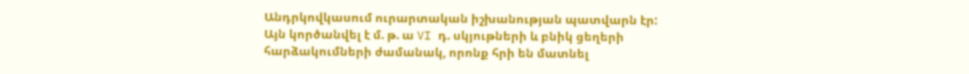Անդրկովկասում ուրարտական իշխանության պատվարն էր: Այն կործանվել է մ. թ. ա VI դ. սկյութների և բնիկ ցեղերի հարձակումների ժամանակ, որոնք հրի են մատնել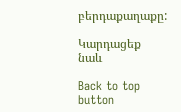բերդաքաղաքը:

Կարդացեք նաև

Back to top button